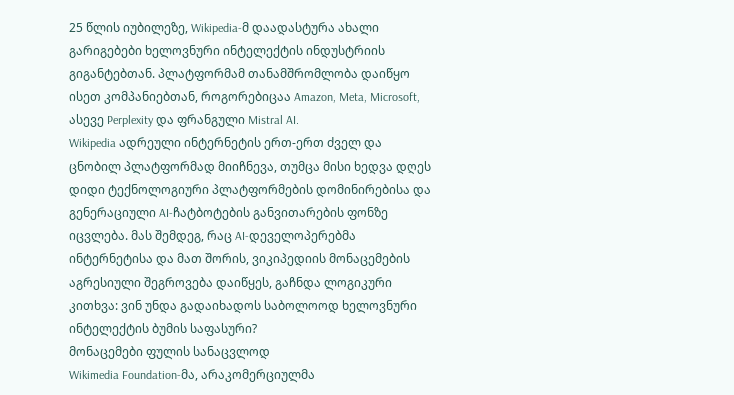25 წლის იუბილეზე, Wikipedia-მ დაადასტურა ახალი გარიგებები ხელოვნური ინტელექტის ინდუსტრიის გიგანტებთან. პლატფორმამ თანამშრომლობა დაიწყო ისეთ კომპანიებთან, როგორებიცაა Amazon, Meta, Microsoft, ასევე Perplexity და ფრანგული Mistral AI.
Wikipedia ადრეული ინტერნეტის ერთ-ერთ ძველ და ცნობილ პლატფორმად მიიჩნევა, თუმცა მისი ხედვა დღეს დიდი ტექნოლოგიური პლატფორმების დომინირებისა და გენერაციული AI-ჩატბოტების განვითარების ფონზე იცვლება. მას შემდეგ, რაც AI-დეველოპერებმა ინტერნეტისა და მათ შორის, ვიკიპედიის მონაცემების აგრესიული შეგროვება დაიწყეს, გაჩნდა ლოგიკური კითხვა: ვინ უნდა გადაიხადოს საბოლოოდ ხელოვნური ინტელექტის ბუმის საფასური?
მონაცემები ფულის სანაცვლოდ
Wikimedia Foundation-მა, არაკომერციულმა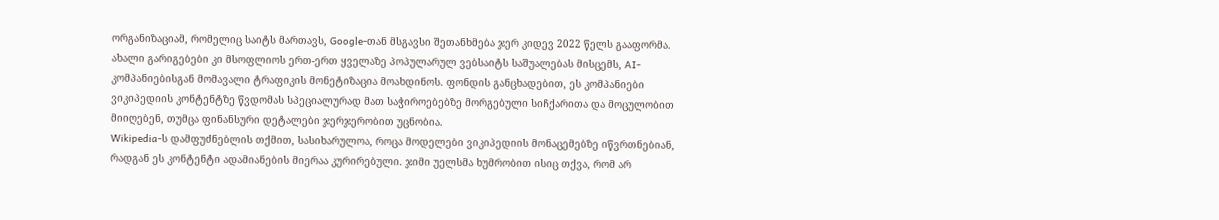ორგანიზაციამ, რომელიც საიტს მართავს, Google-თან მსგავსი შეთანხმება ჯერ კიდევ 2022 წელს გააფორმა. ახალი გარიგებები კი მსოფლიოს ერთ-ერთ ყველაზე პოპულარულ ვებსაიტს საშუალებას მისცემს, AI-კომპანიებისგან მომავალი ტრაფიკის მონეტიზაცია მოახდინოს. ფონდის განცხადებით, ეს კომპანიები ვიკიპედიის კონტენტზე წვდომას სპეციალურად მათ საჭიროებებზე მორგებული სიჩქარითა და მოცულობით მიიღებენ, თუმცა ფინანსური დეტალები ჯერჯერობით უცნობია.
Wikipedia-ს დამფუძნებლის თქმით, სასიხარულოა, როცა მოდელები ვიკიპედიის მონაცემებზე იწვრთნებიან, რადგან ეს კონტენტი ადამიანების მიერაა კურირებული. ჯიმი უელსმა ხუმრობით ისიც თქვა, რომ არ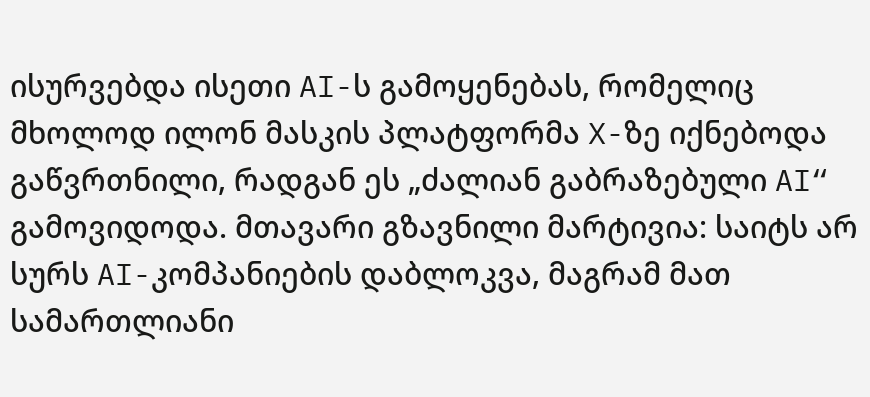ისურვებდა ისეთი AI-ს გამოყენებას, რომელიც მხოლოდ ილონ მასკის პლატფორმა X-ზე იქნებოდა გაწვრთნილი, რადგან ეს „ძალიან გაბრაზებული AI“ გამოვიდოდა. მთავარი გზავნილი მარტივია: საიტს არ სურს AI-კომპანიების დაბლოკვა, მაგრამ მათ სამართლიანი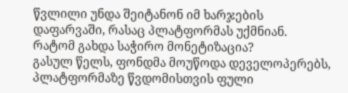წვლილი უნდა შეიტანონ იმ ხარჯების დაფარვაში, რასაც პლატფორმას უქმნიან.
რატომ გახდა საჭირო მონეტიზაცია?
გასულ წელს, ფონდმა მოუწოდა დეველოპერებს, პლატფორმაზე წვდომისთვის ფული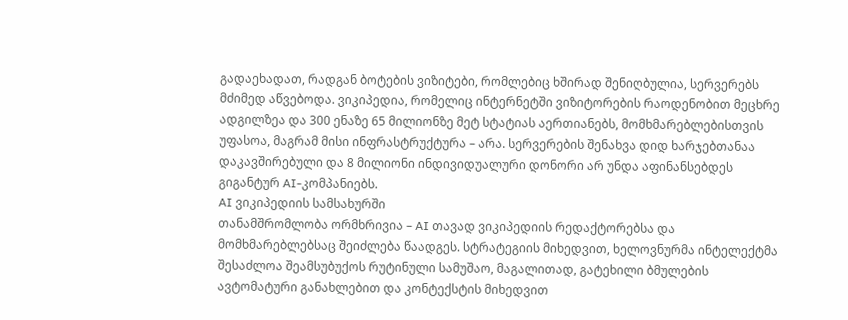გადაეხადათ, რადგან ბოტების ვიზიტები, რომლებიც ხშირად შენიღბულია, სერვერებს მძიმედ აწვებოდა. ვიკიპედია, რომელიც ინტერნეტში ვიზიტორების რაოდენობით მეცხრე ადგილზეა და 300 ენაზე 65 მილიონზე მეტ სტატიას აერთიანებს, მომხმარებლებისთვის უფასოა, მაგრამ მისი ინფრასტრუქტურა – არა. სერვერების შენახვა დიდ ხარჯებთანაა დაკავშირებული და 8 მილიონი ინდივიდუალური დონორი არ უნდა აფინანსებდეს გიგანტურ AI-კომპანიებს.
AI ვიკიპედიის სამსახურში
თანამშრომლობა ორმხრივია – AI თავად ვიკიპედიის რედაქტორებსა და მომხმარებლებსაც შეიძლება წაადგეს. სტრატეგიის მიხედვით, ხელოვნურმა ინტელექტმა შესაძლოა შეამსუბუქოს რუტინული სამუშაო, მაგალითად, გატეხილი ბმულების ავტომატური განახლებით და კონტექსტის მიხედვით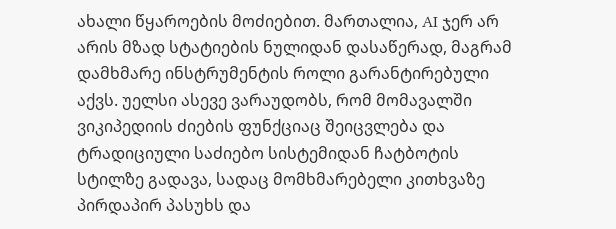ახალი წყაროების მოძიებით. მართალია, AI ჯერ არ არის მზად სტატიების ნულიდან დასაწერად, მაგრამ დამხმარე ინსტრუმენტის როლი გარანტირებული აქვს. უელსი ასევე ვარაუდობს, რომ მომავალში ვიკიპედიის ძიების ფუნქციაც შეიცვლება და ტრადიციული საძიებო სისტემიდან ჩატბოტის სტილზე გადავა, სადაც მომხმარებელი კითხვაზე პირდაპირ პასუხს და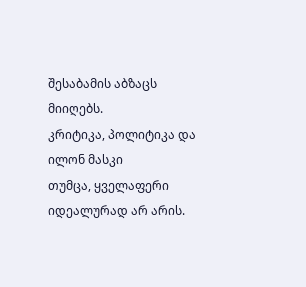შესაბამის აბზაცს მიიღებს.
კრიტიკა, პოლიტიკა და ილონ მასკი
თუმცა, ყველაფერი იდეალურად არ არის.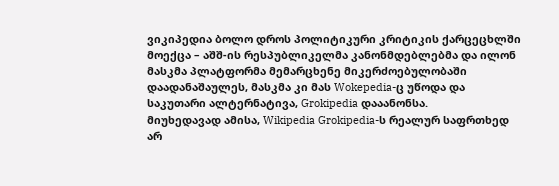ვიკიპედია ბოლო დროს პოლიტიკური კრიტიკის ქარცეცხლში მოექცა – აშშ-ის რესპუბლიკელმა კანონმდებლებმა და ილონ მასკმა პლატფორმა მემარცხენე მიკერძოებულობაში დაადანაშაულეს, მასკმა კი მას Wokepedia-ც უწოდა და საკუთარი ალტერნატივა, Grokipedia დააანონსა.
მიუხედავად ამისა, Wikipedia Grokipedia-ს რეალურ საფრთხედ არ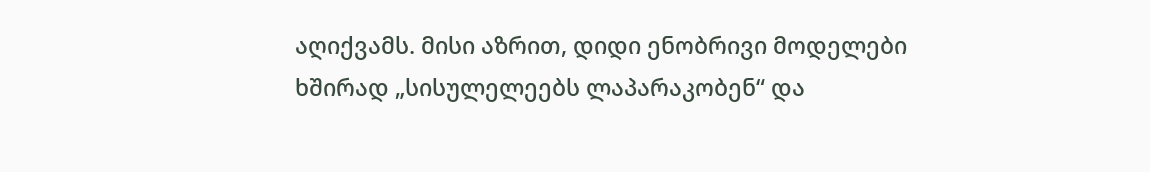აღიქვამს. მისი აზრით, დიდი ენობრივი მოდელები ხშირად „სისულელეებს ლაპარაკობენ“ და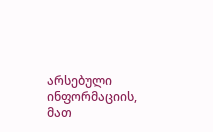არსებული ინფორმაციის, მათ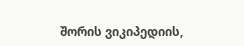შორის ვიკიპედიის,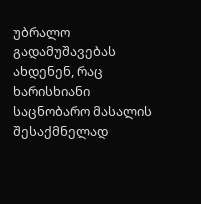უბრალო გადამუშავებას ახდენენ, რაც ხარისხიანი საცნობარო მასალის შესაქმნელად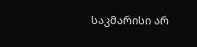საკმარისი არ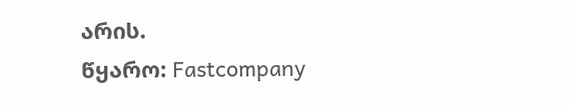არის.
წყარო: Fastcompany